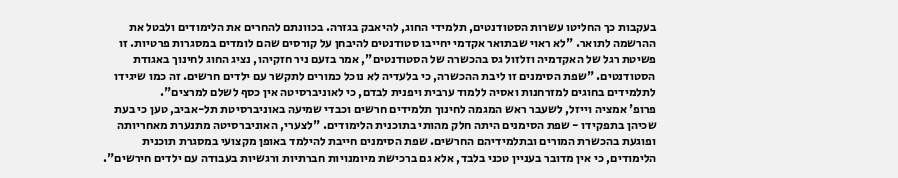בעקבות כך החליטו עשרות הסטודנטים, תלמידי החוג, להיאבק בגזרה. בכוונתם להחרים את הלימודים ולבטל את ההרשמה לתואר. "לא ראוי שבתואר אקדמי יחייבו סטודנטים להיבחן על קורסים שהם לומדים במסגרות פרטיות. זו פשיטת רגל של האקדמיה וזלזול גס בהכשרה של הסטודנטים", אמר בזעם ניר חזקיהו, נציג החוג לחינוך באגודת הסטודנטים. "שפת הסימנים זו ליבת ההכשרה, כי בלעדיה לא נוכל כמורים לתקשר עם ילדים חרשים. זה כמו שיגידו לתלמידים בחוגים למזרחנות ואסיה ללמוד ערבית ויפנית לבדם, כי לאוניברסיטה אין כסף לשלם למרצים".
פרופ' אמציה וייזל, לשעבר ראש המגמה לחינוך תלמידים חרשים וכבדי שמיעה באוניברסיטת תל-אביב, טען כי בעת שכיהן בתפקידו - שפת הסימנים היתה חלק מהותי בתוכנית הלימודים. "לצערי, האוניברסיטה מתנערת מאחריותה ופוגעת בהכשרת המורים ובתלמידיהם החרשים. שפת הסימנים חייבת להילמד באופן מקצועי במסגרת תוכנית הלימודים, כי אין מדובר בעניין טכני בלבד, אלא גם ברכישת מיומנויות חברתיות ורגשיות בעבודה עם ילדים חירשים".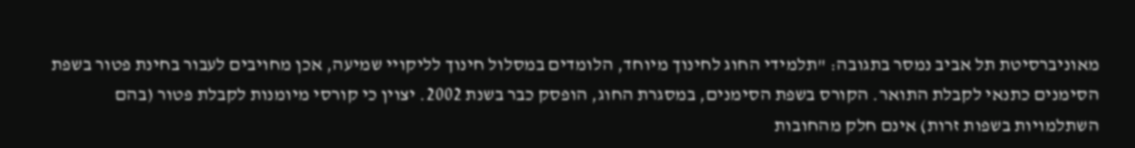מאוניברסיטת תל אביב נמסר בתגובה: "תלמידי החוג לחינוך מיוחד, הלומדים במסלול חינוך לליקויי שמיעה, אכן מחויבים לעבור בחינת פטור בשפת הסימנים כתנאי לקבלת התואר. הקורס בשפת הסימנים, במסגרת החוג, הופסק כבר בשנת 2002. יצוין כי קורסי מיומנות לקבלת פטור (בהם השתלמויות בשפות זרות) אינם חלק מהחובות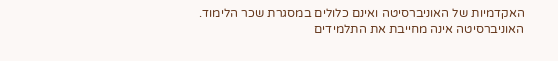האקדמיות של האוניברסיטה ואינם כלולים במסגרת שכר הלימוד. האוניברסיטה אינה מחייבת את התלמידים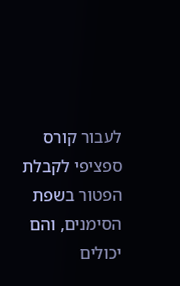לעבור קורס ספציפי לקבלת הפטור בשפת הסימנים, והם יכולים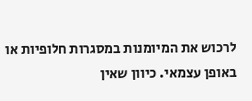לרכוש את המיומנות במסגרות חלופיות או באופן עצמאי. כיוון שאין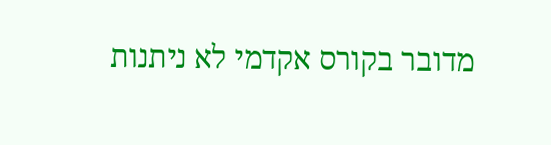מדובר בקורס אקדמי לא ניתנות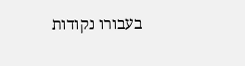בעבורו נקודות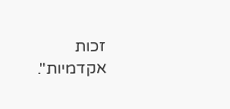זכות אקדמיות".